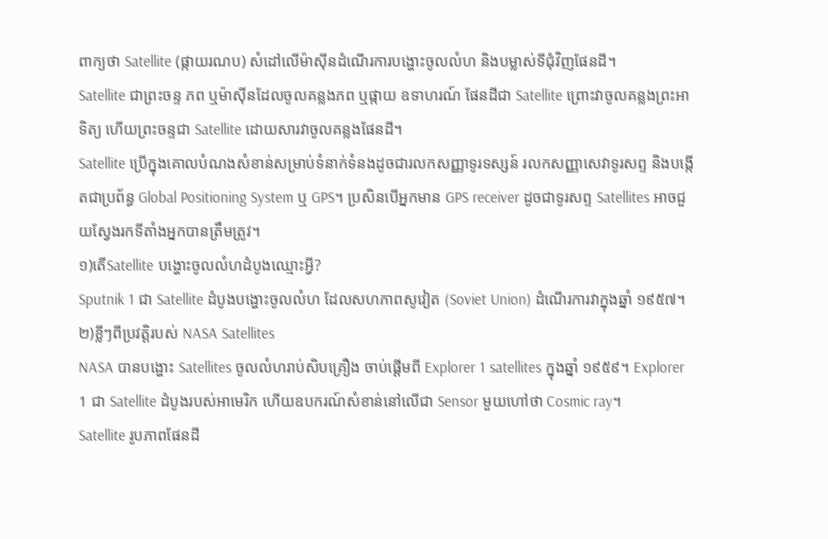ពាក្យថា Satellite (ផ្កាយរណប) សំដៅលើម៉ាស៊ីនដំណើរការបង្ហោះចូលលំហ និងបម្លាស់ទីជុំវិញផែនដី។
Satellite ជាព្រះចន្ទ ភព ឬម៉ាស៊ីនដែលចូលគន្លងភព ឬផ្កាយ ឧទាហរណ៍ ផែនដីជា Satellite ព្រោះវាចូលគន្លងព្រះអាទិត្យ ហើយព្រះចន្ទជា Satellite ដោយសារវាចូលគន្លងផែនដី។
Satellite ប្រើក្នុងគោលបំណងសំខាន់សម្រាប់ទំនាក់ទំនងដូចជារលកសញ្ញាទូរទស្សន៍ រលកសញ្ញាសេវាទូរសព្ទ និងបង្កើតជាប្រព័ន្ធ Global Positioning System ឬ GPS។ ប្រសិនបើអ្នកមាន GPS receiver ដូចជាទូរសព្ទ Satellites អាចជួយស្វែងរកទីតាំងអ្នកបានត្រឹមត្រូវ។
១)តើSatellite បង្ហោះចូលលំហដំបូងឈ្មោះអ្វី?
Sputnik 1 ជា Satellite ដំបូងបង្ហោះចូលលំហ ដែលសហភាពសូវៀត (Soviet Union) ដំណើរការវាក្នុងឆ្នាំ ១៩៥៧។
២)ខ្លីៗពីប្រវត្តិរបស់ NASA Satellites
NASA បានបង្ហោះ Satellites ចូលលំហរាប់សិបគ្រឿង ចាប់ផ្តើមពី Explorer 1 satellites ក្នុងឆ្នាំ ១៩៥៩។ Explorer 1 ជា Satellite ដំបូងរបស់អាមេរិក ហើយឧបករណ៍សំខាន់នៅលើជា Sensor មួយហៅថា Cosmic ray។
Satellite រូបភាពផែនដី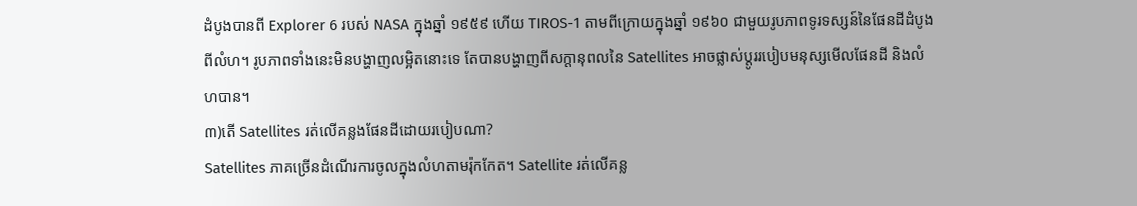ដំបូងបានពី Explorer 6 របស់ NASA ក្នុងឆ្នាំ ១៩៥៩ ហើយ TIROS-1 តាមពីក្រោយក្នុងឆ្នាំ ១៩៦០ ជាមួយរូបភាពទូរទស្សន៍នៃផែនដីដំបូងពីលំហ។ រូបភាពទាំងនេះមិនបង្ហាញលម្អិតនោះទេ តែបានបង្ហាញពីសក្ដានុពលនៃ Satellites អាចផ្លាស់ប្ដូររបៀបមនុស្សមើលផែនដី និងលំហបាន។
៣)តើ Satellites រត់លើគន្លងផែនដីដោយរបៀបណា?
Satellites ភាគច្រើនដំណើរការចូលក្នុងលំហតាមរ៉ុកកែត។ Satellite រត់លើគន្ល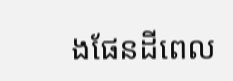ងផែនដីពេល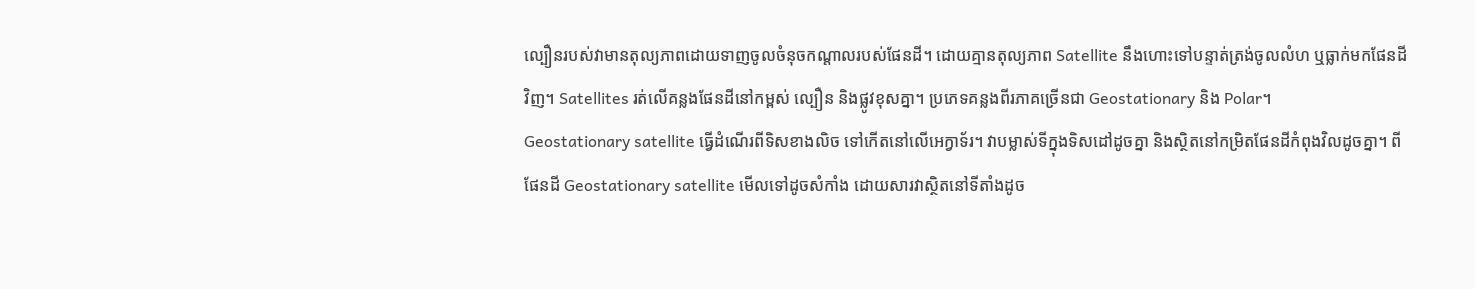ល្បឿនរបស់វាមានតុល្យភាពដោយទាញចូលចំនុចកណ្តាលរបស់ផែនដី។ ដោយគ្មានតុល្យភាព Satellite នឹងហោះទៅបន្ទាត់ត្រង់ចូលលំហ ឬធ្លាក់មកផែនដីវិញ។ Satellites រត់លើគន្លងផែនដីនៅកម្ពស់ ល្បឿន និងផ្លូវខុសគ្នា។ ប្រភេទគន្លងពីរភាគច្រើនជា Geostationary និង Polar។
Geostationary satellite ធ្វើដំណើរពីទិសខាងលិច ទៅកើតនៅលើអេក្វាទ័រ។ វាបម្លាស់ទីក្នុងទិសដៅដូចគ្នា និងស្ថិតនៅកម្រិតផែនដីកំពុងវិលដូចគ្នា។ ពីផែនដី Geostationary satellite មើលទៅដូចសំកាំង ដោយសារវាស្ថិតនៅទីតាំងដូច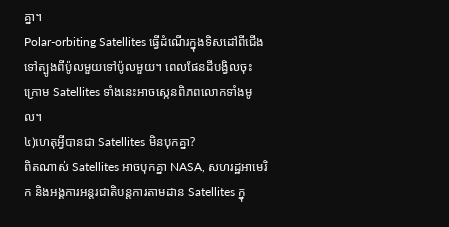គ្នា។
Polar-orbiting Satellites ធ្វើដំណើរក្នុងទិសដៅពីជើងទៅត្បូងពីប៉ូលមួយទៅប៉ូលមួយ។ ពេលផែនដីបង្វិលចុះក្រោម Satellites ទាំងនេះអាចស្កេនពិភពលោកទាំងមូល។
៤)ហេតុអ្វីបានជា Satellites មិនបុកគ្នា?
ពិតណាស់ Satellites អាចបុកគ្នា NASA, សហរដ្ឋអាមេរិក និងអង្គការអន្តរជាតិបន្តការតាមដាន Satellites ក្នុ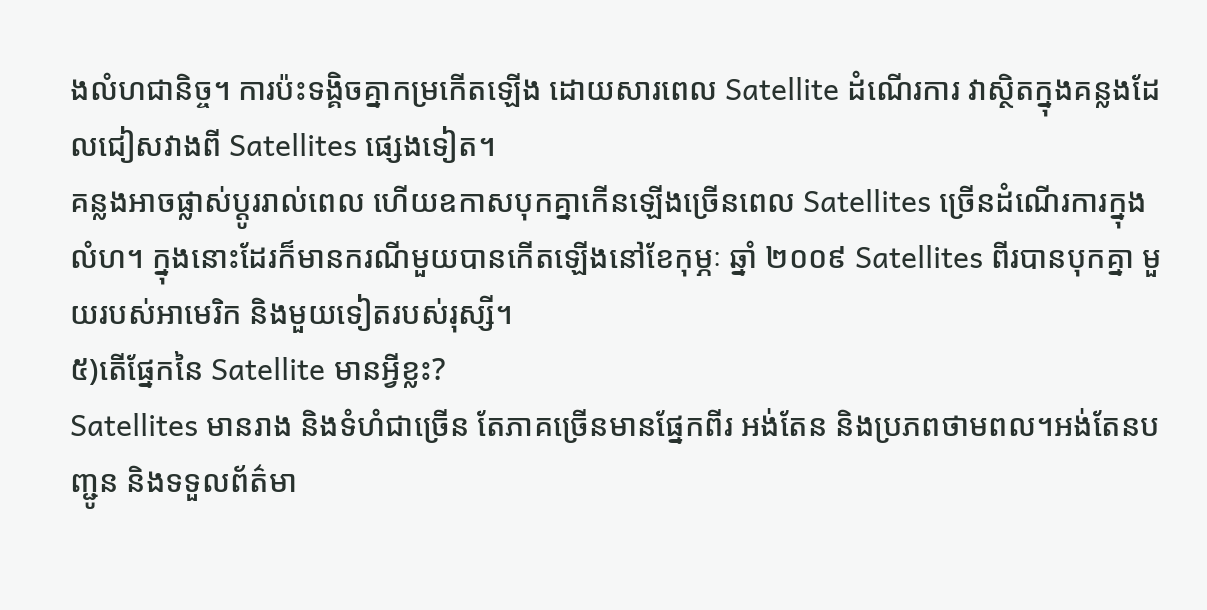ងលំហជានិច្ច។ ការប៉ះទង្គិចគ្នាកម្រកើតឡើង ដោយសារពេល Satellite ដំណើរការ វាស្ថិតក្នុងគន្លងដែលជៀសវាងពី Satellites ផ្សេងទៀត។
គន្លងអាចផ្លាស់ប្ដូររាល់ពេល ហើយឧកាសបុកគ្នាកើនឡើងច្រើនពេល Satellites ច្រើនដំណើរការក្នុងលំហ។ ក្នុងនោះដែរក៏មានករណីមួយបានកើតឡើងនៅខែកុម្ភៈ ឆ្នាំ ២០០៩ Satellites ពីរបានបុកគ្នា មួយរបស់អាមេរិក និងមួយទៀតរបស់រុស្សី។
៥)តើផ្នែកនៃ Satellite មានអ្វីខ្លះ?
Satellites មានរាង និងទំហំជាច្រើន តែភាគច្រើនមានផ្នែកពីរ អង់តែន និងប្រភពថាមពល។អង់តែនបញ្ជូន និងទទួលព័ត៌មា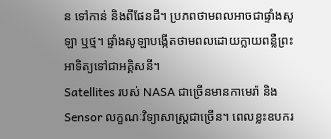ន ទៅកាន់ និងពីផែនដី។ ប្រភពថាមពលអាចជាផ្ទាំងសូឡា ឬថ្ម។ ផ្ទាំងសូឡាបង្កើតថាមពលដោយក្លាយពន្លឺព្រះអាទិត្យទៅជាអគ្គិសនី។
Satellites របស់ NASA ជាច្រើនមានកាមេរ៉ា និង Sensor លក្ខណៈវិទ្យាសាស្ត្រជាច្រើន។ ពេលខ្លះឧបករ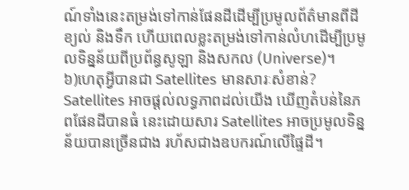ណ៍ទាំងនេះតម្រង់ទៅកាន់ផែនដីដើម្បីប្រមូលព័ត៌មានពីដី ខ្យល់ និងទឹក ហើយពេលខ្លះតម្រង់ទៅកាន់លំហដើម្បីប្រមូលទិន្នន័យពីប្រព័ន្ធសូឡា និងសកល (Universe)។
៦)ហេតុអ្វីបានជា Satellites មានសារៈសំខាន់?
Satellites អាចផ្តល់លទ្ធភាពដល់យើង ឃើញតំបន់នៃភពផែនដីបានធំ នេះដោយសារ Satellites អាចប្រមូលទិន្នន័យបានច្រើនជាង រហ័សជាងឧបករណ៍លើផ្ទៃដី។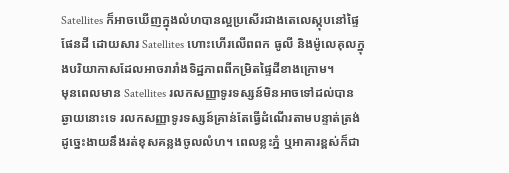Satellites ក៏អាចឃើញក្នុងលំហបានល្អប្រសើរជាងតេលេស្កុបនៅផ្ទៃផែនដី ដោយសារ Satellites ហោះហើរលើពពក ធូលី និងម៉ូលេគុលក្នុងបរិយាកាសដែលអាចរារាំងទិដ្ឋភាពពីកម្រិតផ្ទៃដីខាងក្រោម។
មុនពេលមាន Satellites រលកសញ្ញាទូរទស្សន៍មិនអាចទៅដល់បានឆ្ងាយនោះទេ រលកសញ្ញាទូរទស្សន៍គ្រាន់តែធ្វើដំណើរតាមបន្ទាត់ត្រង់ ដូច្នេះងាយនឹងរត់ខុសគន្លងចូលលំហ។ ពេលខ្លះភ្នំ ឬអាគារខ្ពស់ក៏ជា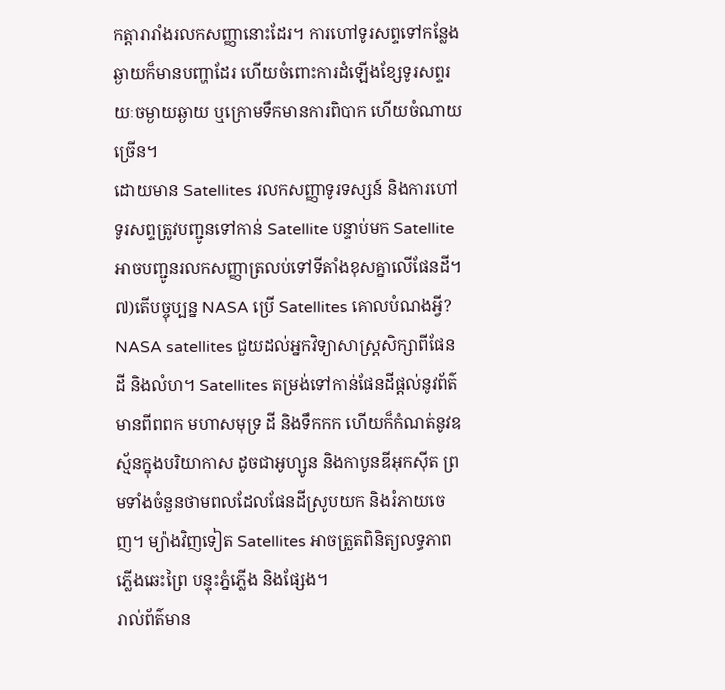កត្តារារាំងរលកសញ្ញានោះដែរ។ ការហៅទូរសព្ទទៅកន្លែងឆ្ងាយក៏មានបញ្ហាដែរ ហើយចំពោះការដំឡើងខ្សែទូរសព្ទរយៈចម្ងាយឆ្ងាយ ឬក្រោមទឹកមានការពិបាក ហើយចំណាយច្រើន។
ដោយមាន Satellites រលកសញ្ញាទូរទស្សន៍ និងការហៅទូរសព្ទត្រូវបញ្ជូនទៅកាន់ Satellite បន្ទាប់មក Satellite អាចបញ្ជូនរលកសញ្ញាត្រលប់ទៅទីតាំងខុសគ្នាលើផែនដី។
៧)តើបច្ចុប្បន្ន NASA ប្រើ Satellites គោលបំណងអ្វី?
NASA satellites ជួយដល់អ្នកវិទ្យាសាស្ត្រសិក្សាពីផែនដី និងលំហ។ Satellites តម្រង់ទៅកាន់ផែនដីផ្តល់នូវព័ត៌មានពីពពក មហាសមុទ្រ ដី និងទឹកកក ហើយក៏កំណត់នូវឧស្ម័នក្នុងបរិយាកាស ដូចជាអូហ្សូន និងកាបូនឌីអុកស៊ីត ព្រមទាំងចំនួនថាមពលដែលផែនដីស្រូបយក និងរំភាយចេញ។ ម្យ៉ាងវិញទៀត Satellites អាចត្រួតពិនិត្យលទ្ធភាពភ្លើងឆេះព្រៃ បន្ទុះភ្នំភ្លើង និងផ្សែង។
រាល់ព័ត៌មាន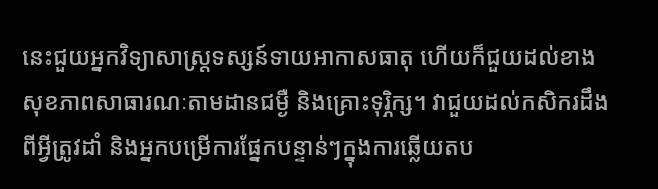នេះជួយអ្នកវិទ្យាសាស្ត្រទស្សន៍ទាយអាកាសធាតុ ហើយក៏ជួយដល់ខាងសុខភាពសាធារណៈតាមដានជម្ងឺ និងគ្រោះទុរ្ភិក្ស។ វាជួយដល់កសិករដឹងពីអ្វីត្រូវដាំ និងអ្នកបម្រើការផ្នែកបន្ទាន់ៗក្នុងការឆ្លើយតប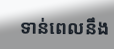ទាន់ពេលនឹង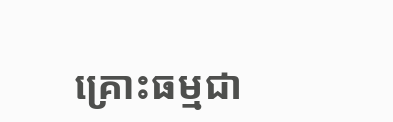គ្រោះធម្មជា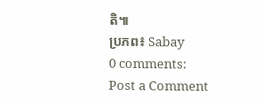តិ៕
ប្រភព៖ Sabay
0 comments:
Post a Comment